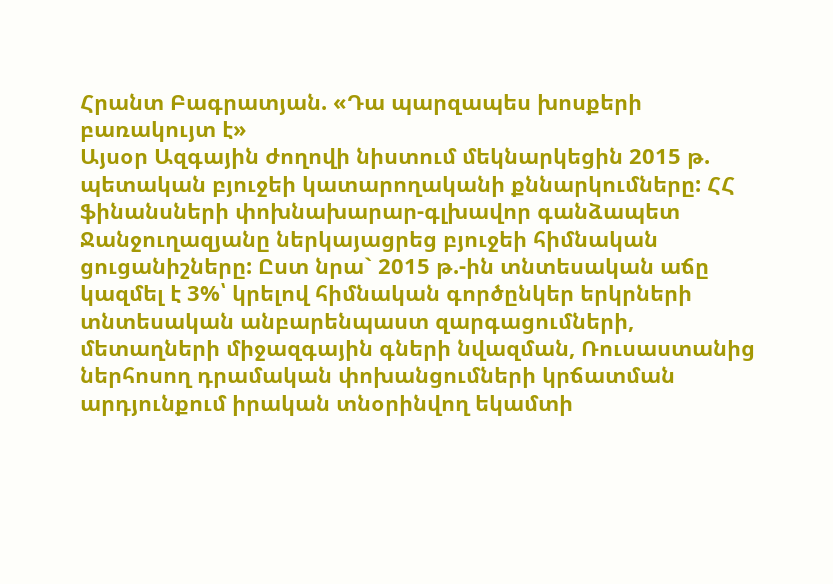Հրանտ Բագրատյան. «Դա պարզապես խոսքերի բառակույտ է»
Այսօր Ազգային ժողովի նիստում մեկնարկեցին 2015 թ. պետական բյուջեի կատարողականի քննարկումները: ՀՀ ֆինանսների փոխնախարար-գլխավոր գանձապետ Ջանջուղազյանը ներկայացրեց բյուջեի հիմնական ցուցանիշները: Ըստ նրա` 2015 թ.-ին տնտեսական աճը կազմել է 3%՝ կրելով հիմնական գործընկեր երկրների տնտեսական անբարենպաստ զարգացումների, մետաղների միջազգային գների նվազման, Ռուսաստանից ներհոսող դրամական փոխանցումների կրճատման արդյունքում իրական տնօրինվող եկամտի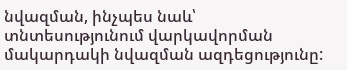նվազման, ինչպես նաև՝ տնտեսությունում վարկավորման մակարդակի նվազման ազդեցությունը: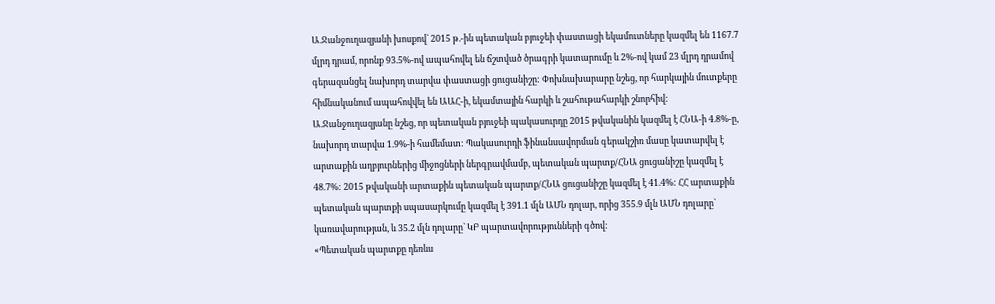Ա.Ջանջուղազյանի խոսքով` 2015 թ.-ին պետական բյուջեի փաստացի եկամուտները կազմել են 1167.7 մլրդ դրամ, որոնք 93.5%-ով ապահովել են ճշտված ծրագրի կատարումը և 2%-ով կամ 23 մլրդ դրամով գերազանցել նախորդ տարվա փաստացի ցուցանիշը: Փոխնախարարը նշեց, որ հարկային մուտքերը հիմնականում ապահովվել են ԱԱՀ-ի, եկամտային հարկի և շահութահարկի շնորհիվ:
Ա.Ջանջուղազյանը նշեց, որ պետական բյուջեի պակասուրդը 2015 թվականին կազմել է ՀՆԱ-ի 4.8%-ը, նախորդ տարվա 1.9%-ի համեմատ: Պակասուրդի ֆինանսավորման գերակշիռ մասը կատարվել է արտաքին աղբյուրներից միջոցների ներգրավմամբ, պետական պարտք/ՀՆԱ ցուցանիշը կազմել է 48.7%: 2015 թվականի արտաքին պետական պարտք/ՀՆԱ ցուցանիշը կազմել է 41.4%: ՀՀ արտաքին պետական պարտքի սպասարկումը կազմել է 391.1 մլն ԱՄՆ դոլար, որից 355.9 մլն ԱՄՆ դոլարը` կառավարության, և 35.2 մլն դոլարը` ԿԲ պարտավորությունների գծով:
«Պետական պարտքը դեռևս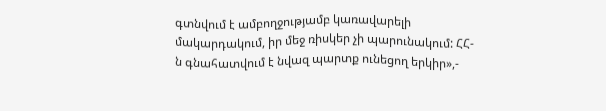գտնվում է ամբողջությամբ կառավարելի մակարդակում, իր մեջ ռիսկեր չի պարունակում: ՀՀ-ն գնահատվում է նվազ պարտք ունեցող երկիր»,-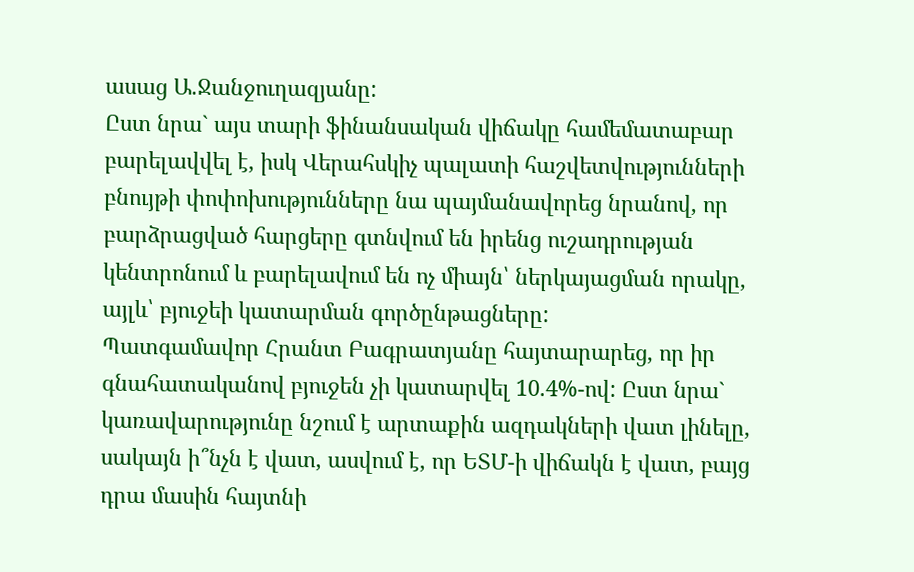ասաց Ա.Ջանջուղազյանը:
Ըստ նրա` այս տարի ֆինանսական վիճակը համեմատաբար բարելավվել է, իսկ Վերահսկիչ պալատի հաշվետվությունների բնույթի փոփոխությունները նա պայմանավորեց նրանով, որ բարձրացված հարցերը գտնվում են իրենց ուշադրության կենտրոնում և բարելավում են ոչ միայն՝ ներկայացման որակը, այլև՝ բյուջեի կատարման գործընթացները:
Պատգամավոր Հրանտ Բագրատյանը հայտարարեց, որ իր գնահատականով բյուջեն չի կատարվել 10.4%-ով: Ըստ նրա` կառավարությունը նշում է արտաքին ազդակների վատ լինելը, սակայն ի՞նչն է վատ, ասվում է, որ ԵՏՄ-ի վիճակն է վատ, բայց դրա մասին հայտնի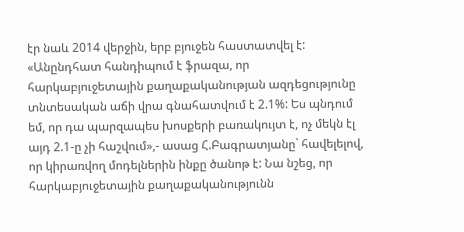էր նաև 2014 վերջին, երբ բյուջեն հաստատվել է:
«Անընդհատ հանդիպում է ֆրազա, որ հարկաբյուջետային քաղաքականության ազդեցությունը տնտեսական աճի վրա գնահատվում է 2.1%: Ես պնդում եմ, որ դա պարզապես խոսքերի բառակույտ է, ոչ մեկն էլ այդ 2.1-ը չի հաշվում»,- ասաց Հ.Բագրատյանը` հավելելով, որ կիրառվող մոդելներին ինքը ծանոթ է: Նա նշեց, որ հարկաբյուջետային քաղաքականությունն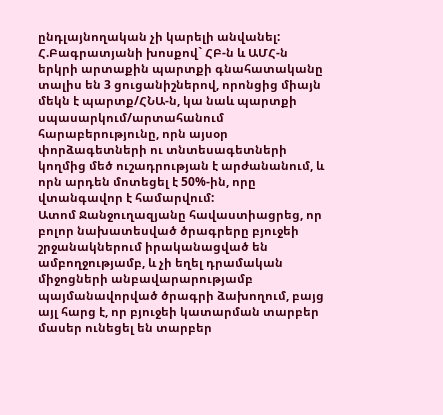ընդլայնողական չի կարելի անվանել:
Հ.Բագրատյանի խոսքով` ՀԲ-ն և ԱՄՀ-ն երկրի արտաքին պարտքի գնահատականը տալիս են 3 ցուցանիշներով, որոնցից միայն մեկն է պարտք/ՀՆԱ-ն, կա նաև պարտքի սպասարկում/արտահանում հարաբերությունը, որն այսօր փորձագետների ու տնտեսագետների կողմից մեծ ուշադրության է արժանանում, և որն արդեն մոտեցել է 50%-ին, որը վտանգավոր է համարվում:
Ատոմ Ջանջուղազյանը հավաստիացրեց, որ բոլոր նախատեսված ծրագրերը բյուջեի շրջանակներում իրականացված են ամբողջությամբ, և չի եղել դրամական միջոցների անբավարարությամբ պայմանավորված ծրագրի ձախողում, բայց այլ հարց է, որ բյուջեի կատարման տարբեր մասեր ունեցել են տարբեր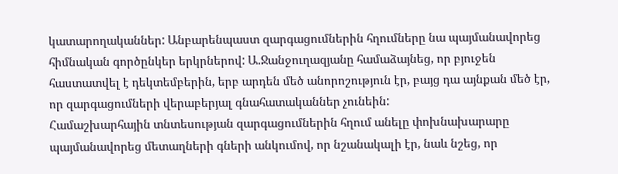կատարողականներ: Անբարենպաստ զարգացումներին հղումները նա պայմանավորեց հիմնական գործընկեր երկրներով: Ա.Ջանջուղազյանը համաձայնեց, որ բյուջեն հաստատվել է դեկտեմբերին, երբ արդեն մեծ անորոշություն էր, բայց դա այնքան մեծ էր, որ զարգացումների վերաբերյալ գնահատականներ չունեին:
Համաշխարհային տնտեսության զարգացումներին հղում անելը փոխնախարարը պայմանավորեց մետաղների գների անկումով, որ նշանակալի էր, նաև նշեց, որ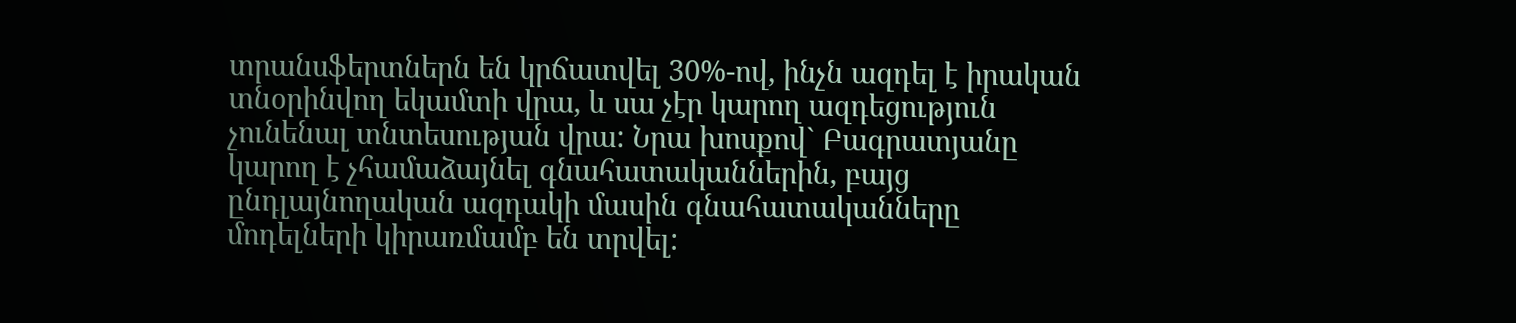տրանսֆերտներն են կրճատվել 30%-ով, ինչն ազդել է իրական տնօրինվող եկամտի վրա, և սա չէր կարող ազդեցություն չունենալ տնտեսության վրա: Նրա խոսքով` Բագրատյանը կարող է չհամաձայնել գնահատականներին, բայց ընդլայնողական ազդակի մասին գնահատականները մոդելների կիրառմամբ են տրվել: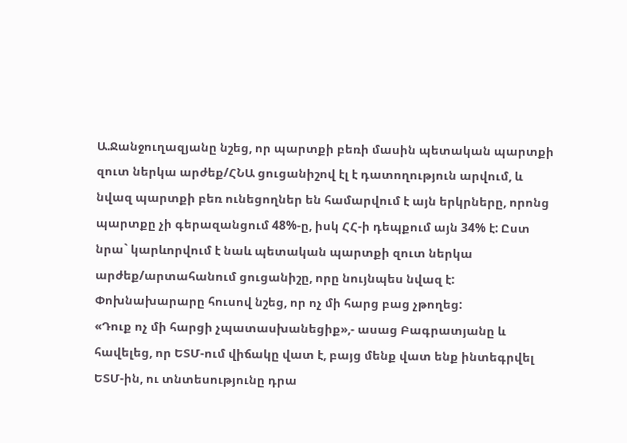Ա.Ջանջուղազյանը նշեց, որ պարտքի բեռի մասին պետական պարտքի զուտ ներկա արժեք/ՀՆԱ ցուցանիշով էլ է դատողություն արվում, և նվազ պարտքի բեռ ունեցողներ են համարվում է այն երկրները, որոնց պարտքը չի գերազանցում 48%-ը, իսկ ՀՀ-ի դեպքում այն 34% է: Ըստ նրա` կարևորվում է նաև պետական պարտքի զուտ ներկա արժեք/արտահանում ցուցանիշը, որը նույնպես նվազ է: Փոխնախարարը հուսով նշեց, որ ոչ մի հարց բաց չթողեց:
«Դուք ոչ մի հարցի չպատասխանեցիք»,- ասաց Բագրատյանը և հավելեց, որ ԵՏՄ-ում վիճակը վատ է, բայց մենք վատ ենք ինտեգրվել ԵՏՄ-ին, ու տնտեսությունը դրա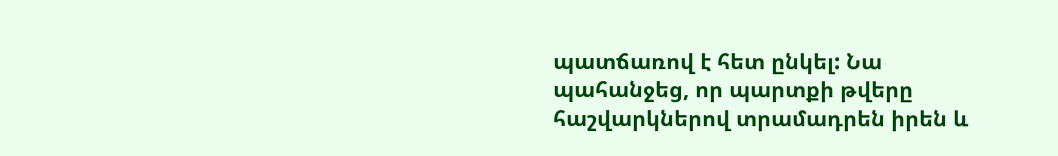պատճառով է հետ ընկել: Նա պահանջեց, որ պարտքի թվերը հաշվարկներով տրամադրեն իրեն և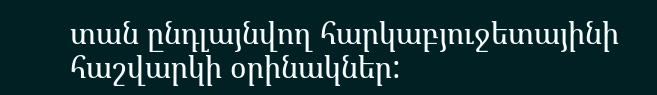տան ընդլայնվող հարկաբյուջետայինի հաշվարկի օրինակներ: